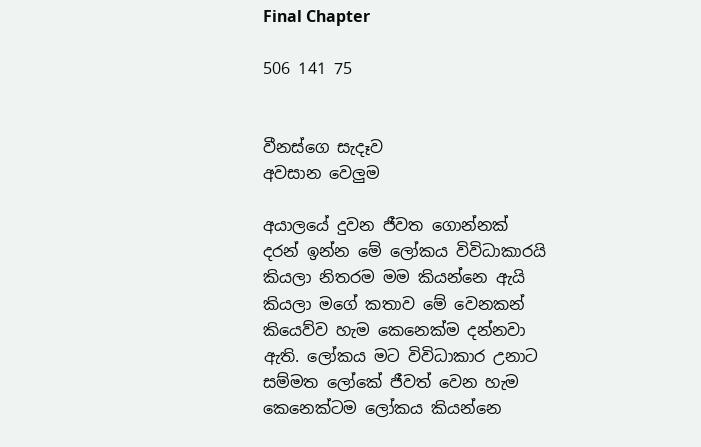Final Chapter

506 141 75


වීනස්ගෙ සැදෑව
අවසාන වෙලුම

අයාලයේ දුවන ජීවත ගොන්නක් දරන් ඉන්න මේ ලෝකය විවිධාකාරයි කියලා නිතරම මම කියන්නෙ ඇයි කියලා මගේ කතාව මේ වෙනකන් කියෙව්ව හැම කෙනෙක්ම දන්නවා ඇති. ලෝකය මට විවිධාකාර උනාට සම්මත ලෝකේ ජීවත් වෙන හැම කෙනෙක්ටම ලෝකය කියන්නෙ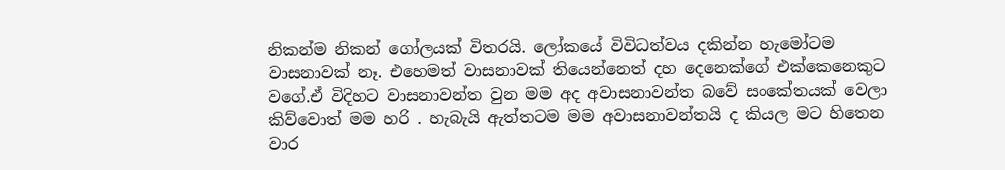නිකන්ම නිකන් ගෝලයක් විතරයි. ලෝකයේ විවිධත්වය දකින්න හැමෝටම වාසනාවක් නෑ. එහෙමත් වාසනාවක් තියෙන්නෙත් දහ දෙනෙක්ගේ එක්කෙනෙකුට වගේ.ඒ විදිහට වාසනාවන්ත වුන මම අද අවාසනාවන්ත බවේ සංකේතයක් වෙලා කිව්වොත් මම හරි . හැබැයි ඇත්තටම මම අවාසනාවන්තයි ද කියල මට හිතෙන වාර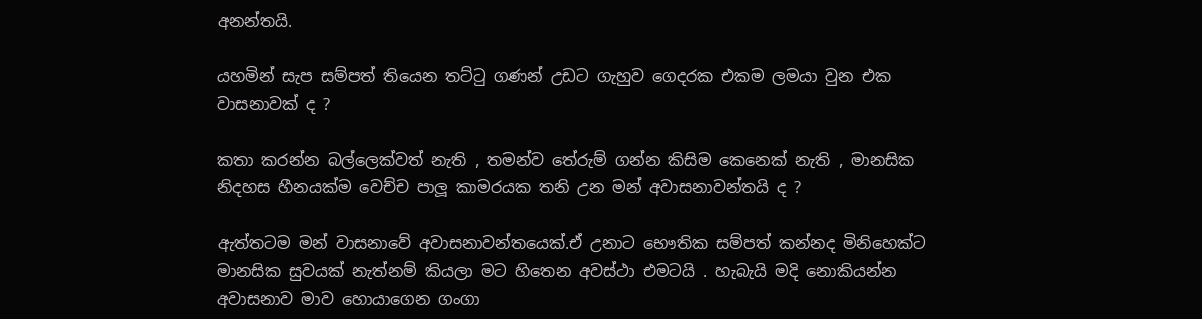අනන්තයි.

යහමින් සැප සම්පත් තියෙන තට්ටු ගණන් උඩට ගැහුව ගෙදරක එකම ලමයා වුන එක වාසනාවක් ද ?

කතා කරන්න බල්ලෙක්වත් නැති , තමන්ව තේරුම් ගන්න කිසිම කෙනෙක් නැති , මානසික නිදහස හීනයක්ම වෙච්ච පාලූ කාමරයක තනි උන මන් අවාසනාවන්තයි ද ?

ඇත්තටම මන් වාසනාවේ අවාසනාවන්තයෙක්.ඒ උනාට භෞතික සම්පත් කන්නද මිනිහෙක්ට මානසික සුවයක් නැත්නම් කියලා මට හිතෙන අවස්ථා එමටයි . හැබැයි මදි නොකියන්න අවාසනාව මාව හොයාගෙන ගංගා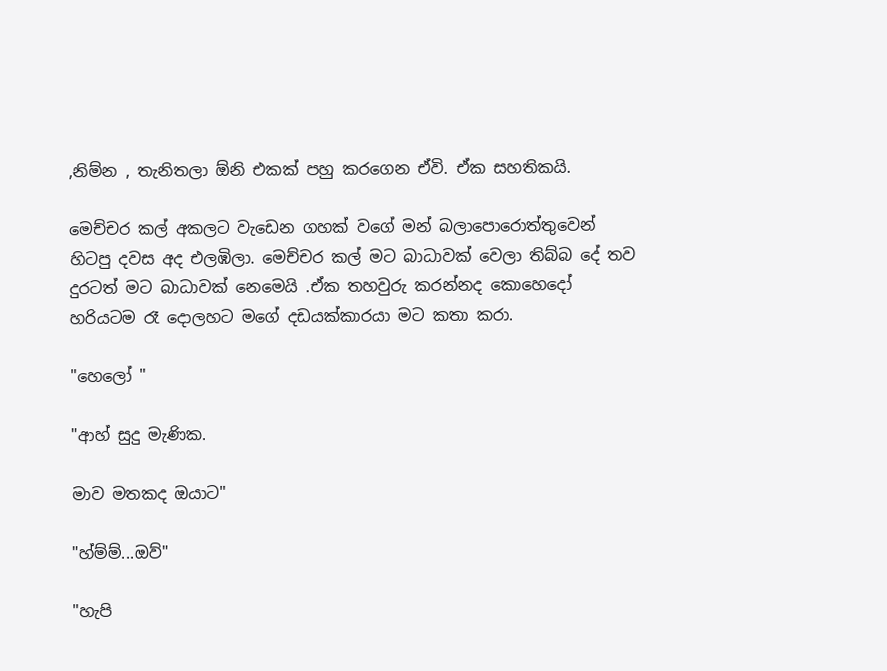,නිම්න , තැනිතලා ඕනි එකක් පහු කරගෙන ඒවි. ඒක සහතිකයි.

මෙච්චර කල් අකලට වැඩෙන ගහක් වගේ මන් බලාපොරොත්තුවෙන් හිටපු දවස අද එලඹිලා. මෙච්චර කල් මට බාධාවක් වෙලා තිබ්බ දේ තව දුරටත් මට බාධාවක් නෙමෙයි .ඒක තහවුරු කරන්නද කොහෙදෝ හරියටම රෑ දොලහට මගේ දඩයක්කාරයා මට කතා කරා.

"හෙලෝ "

"ආහ් සුදු මැණික.

මාව මතකද ඔයාට"

"හ්ම්ම්...ඔව්"

"හැපි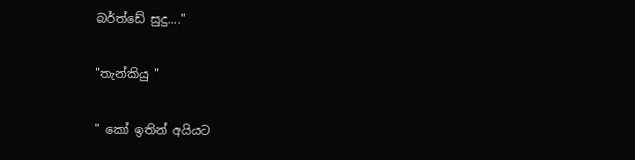බර්ත්ඩේ සුදු...."

"තැන්කියු "

" කෝ ඉතින් අයියට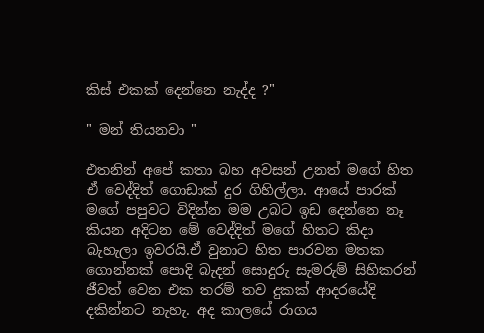කිස් එකක් දෙන්නෙ නැද්ද ?"

" මන් තියනවා "

එතනින් අපේ කතා බහ අවසන් උනත් මගේ හිත ඒ වෙද්දිත් ගොඩාක් දුර ගිහිල්ලා. ආයේ පාරක් මගේ පපුවට විදින්න මම උබට ඉඩ දෙන්නෙ නෑ කියන අදිටන මේ වෙද්දිත් මගේ හිතට කිදා බැහැලා ඉවරයි.ඒ වුනාට හිත පාරවන මතක ගොන්නක් පොදි බැදන් සොදුරු සැමරුම් සිහිකරන් ජීවත් වෙන එක තරම් තව දුකක් ආදරයේදි දකින්නට නැහැ. අද කාලයේ රාගය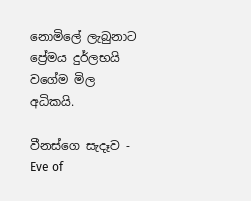නොමිලේ ලැබුනාට ප්‍රේමය දුර්ලභයි වගේම මිල අධිකයි.

වීනස්ගෙ සැදෑව - Eve of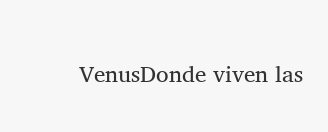VenusDonde viven las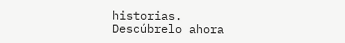historias. Descúbrelo ahora